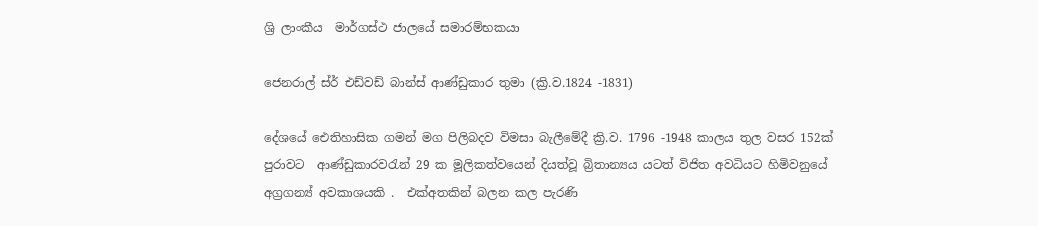ශ්‍රි ලාංකීය  මාර්ගස්ථ ජාලයේ සමාරම්භකයා

ජෙනරාල් ස්ර් එඩ්වඩ් බාන්ස් ආණ්ඩුකාර තුමා (ක්‍රි.ව.1824 -1831)

දේශයේ ඓතිහාසික ගමන් මග පිලිබදව විමසා බැලීමේදී ක්‍රි.ව. 1796 -1948 කාලය තුල වසර 152ක්  පුරාවට  ආණ්ඩුකාරවරැන් 29 ක මූලිකත්වයෙන් දියත්වූ බ්‍රිතාන්‍යය යටත් විජිත අවධියට හිමිවනුයේ අග්‍රගන්‍ය් අවකාශයකි .  එක්අතකින් බලන කල පැරණි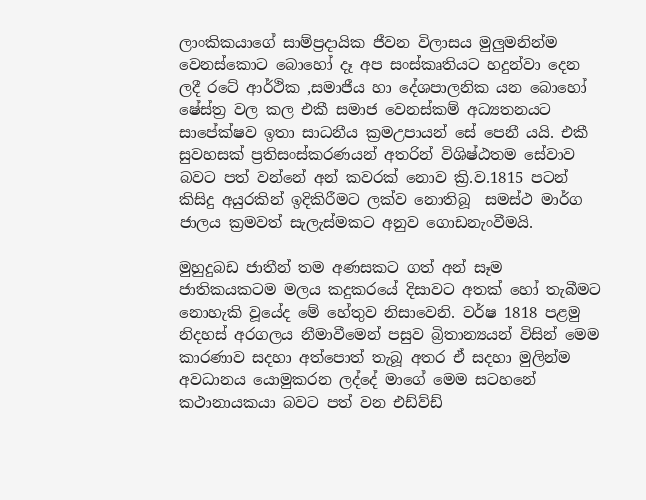ලාංකිකයාගේ සාම්ප්‍රදායික ජීවන විලාසය මුලුමනින්ම  වෙනස්කොට බොහෝ දෑ අප සංස්කෘතියට හදුන්වා දෙන ලදී රටේ ආර්ථික ,සමාජීය හා දේශපාලනික යන බොහෝ ෂේස්ත්‍ර වල කල එකී සමාජ වෙනස්කම් අධ්‍යතනයට සාපේක්ෂව ඉතා සාධනීය ක්‍රමඋපායන් සේ පෙනී යයි. එකී සුවහසක් ප්‍රතිසංස්කරණයන් අතරින් විශිෂ්ඨතම සේවාව බවට පත් වන්නේ අන් කවරක් නොව ක්‍රි.ව.1815 පටන් කිසිදු අයුරකින් ඉදිකිරීමට ලක්ව නොතිබූ  සමස්ථ මාර්ග ජාලය ක්‍රමවත් සැලැස්මකට අනුව ගොඩනැංවීමයි.

මුහුදුබඩ ජාතීන් තම අණසකට ගත් අන් සෑම ජාතිකයකටම මලය කදුකරයේ දිසාවට අතක් හෝ තැබීමට නොහැකි වූයේද මේ හේතුව නිසාවෙනි. වර්ෂ 1818 පළමු නිදහස් අරගලය නීමාවීමෙන් පසුව බ්‍රිතාන්‍යයන් විසින් මෙම කාරණාව සදහා අත්පොත් තැබූ අතර ඒ සදහා මුලින්ම අවධානය යොමුකරන ලද්දේ මාගේ මෙම සටහනේ කථානායකයා බවට පත් වන එඩ්ව්ඩ්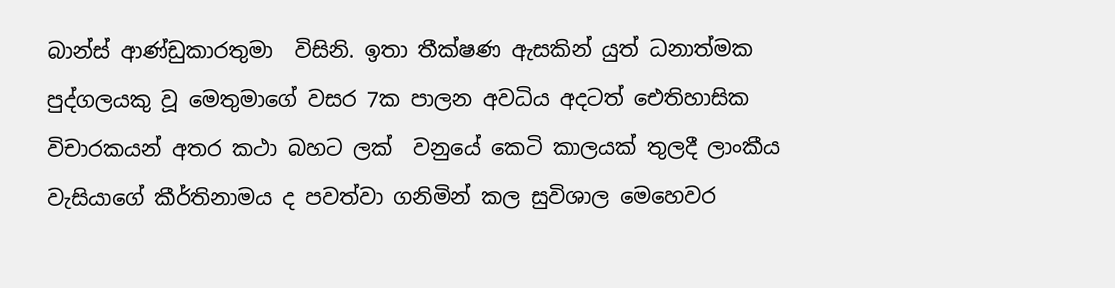බාන්ස් ආණ්ඩුකාරතුමා  විසිනි. ඉතා තීක්ෂණ ඇසකින් යුත් ධනාත්මක පුද්ගලයකු වූ මෙතුමාගේ වසර 7ක පාලන අවධිය අදටත් ඓතිහාසික විචාරකයන් අතර කථා බහට ලක්  වනුයේ කෙටි කාලයක් තුලදී ලාංකීය වැසියාගේ කීර්තිනාමය ද පවත්වා ගනිමින් කල සුවිශාල මෙහෙවර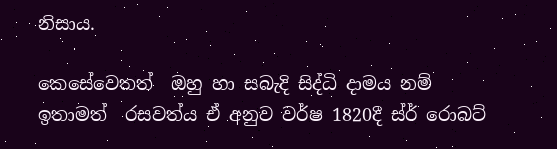නිසාය.

කෙසේවෙතත්  ඔහු හා සබැදි සිද්ධි දාමය නම් ඉතාමත්  රසවත්ය ඒ අනුව වර්ෂ 1820දී ස්ර් රොබට්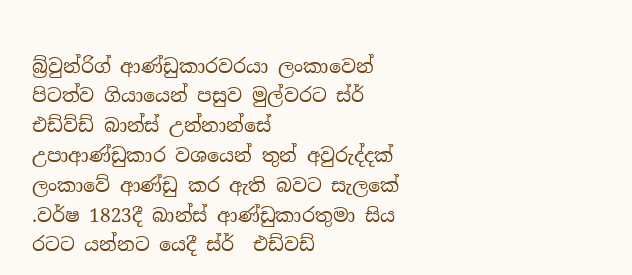බ්‍ර්වුන්රිග් ආණ්ඩුකාරවරයා ලංකාවෙන් පිටත්ව ගියායෙන් පසුව මුල්වරට ස්ර් එඩ්ව්ඩ් බාන්ස් උන්නාන්සේ උපාආණ්ඩුකාර වශයෙන් තුන් අවුරුද්දක් ලංකාවේ ආණ්ඩු කර ඇති බවට සැලකේ .වර්ෂ 1823දී බාන්ස් ආණ්ඩුකාරතුමා සිය රටට යන්නට යෙදී ස්ර්  එඩ්වඩ්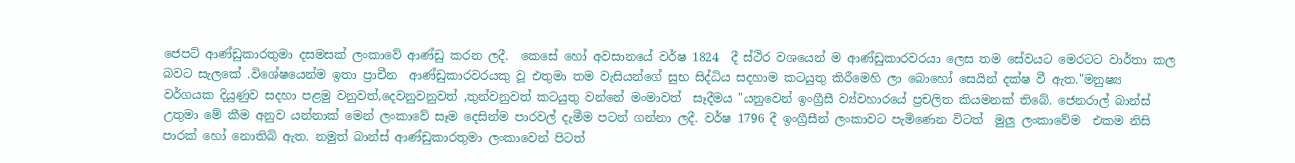ජෙපට් ආණ්ඩුකාරතුමා දසමසක් ලංකාවේ ආණ්ඩු කරන ලදී.  කෙසේ හෝ අවසානයේ වර්ෂ 1824  දී ස්ථිර වශයෙන් ම ආණ්ඩුකාරවරයා ලෙස තම සේවයට මෙරටට වාර්තා කල බවට සැලකේ .විශේෂයෙන්ම ඉතා ප්‍රාචීන  ආණ්ඩුකාරවරයකු වූ එතුමා තම වැසියන්ගේ සුභ සිද්ධිය සදහාම කටයුතු කිරීමෙහි ලා බොහෝ සෙයින් දක්ෂ වී ඇත."මනුෂ්‍ය වර්ගයක දියුණුව සදහා පළමු වනුවත්,දෙවනුවනුවත් ,තුන්වනුවත් කටයුතු වන්නේ මංමාවත්  සෑදීමය "යනුවෙන් ඉංග්‍රීසී ව්‍ය්වහාරයේ ප්‍රචලිත කියමනක් තිබේ. ජෙනරාල් බාන්ස් උතුමා මේ කීම අනුව යන්නාක් මෙන් ලංකාවේ සෑම දෙසින්ම පාරවල් දැමීම පටන් ගන්නා ලදී. වර්ෂ 1796 දී ඉංග්‍රීසීන් ලංකාවට පැමිණෙන විටත්  මුලු ලංකාවේම  එකම නිසි පාරක් හෝ නොතිබි ඇත. නමුත් බාන්ස් ආණ්ඩුකාරතුමා ලංකාවෙන් පිටත්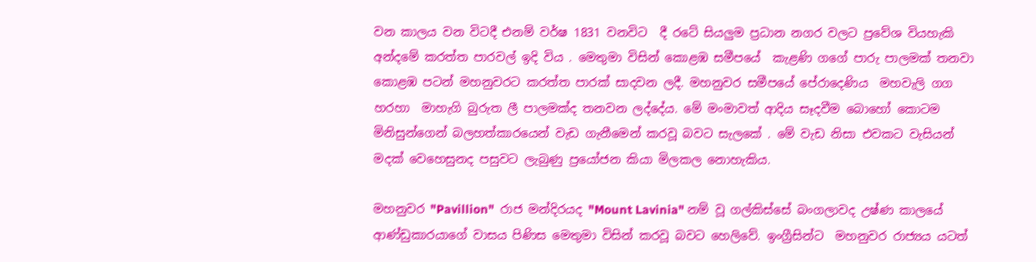වන කාලය වන විටදී එනම් වර්ෂ 1831 වනවිට  දී රටේ සියලුම ප්‍රධාන නගර වලට ප්‍රවේශ වියහැකි අන්දමේ කරත්ත පාරවල් ඉදි විය . මෙතුමා විසින් කොළඹ සමීපයේ  කැළණි ගගේ පාරු පාලමක් තනවා කොළඹ පටන් මහනුවරට කරත්ත පාරක් සාදවන ලදී. මහනුවර සමීපයේ පේරාදෙණිය  මහවැලි ගග හරහා  මාහැගි බුරුත ලී පාලමක්ද තනවන ලද්දේය. මේ මංමාවත් ආදිය සෑදවීම බොහෝ කොටම මිනිසුන්ගෙන් බලහත්කාරයෙන් වැඩ ගැනීමෙන් කරවූ බවට සැලකේ . මේ වැඩ නිසා එවකට වැසියන් මදක් වෙහෙසුනද පසුවට ලැබුණු ප්‍රයෝජන කියා මිලකල නොහැකිය.

මහනුවර "Pavillion"  රාජ මන්දිරයද "Mount Lavinia" නම් වූ ගල්කිස්සේ බංගලාවද උෂ්ණ කාලයේ ආණ්ඩුකාරයාගේ වාසය පිණිස මෙතුමා විසින් කරවූ බවට හෙලිවේ. ඉංග්‍රීසින්ට  මහනුවර රාජ්‍යය යටත්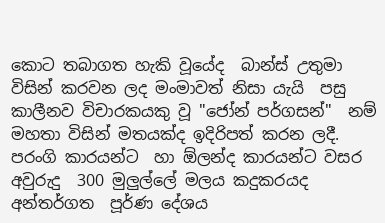කොට තබාගත හැකි වූයේද  බාන්ස් උතුමා විසින් කරවන ලද මංමාවත් නිසා යැයි  පසු කාලීනව විචාරකයකු වූ "ජෝන් පර්ගසන්"  නම් මහතා විසින් මතයක්ද ඉදිරිපත් කරන ලදී.  පරංගි කාරයන්‍ට  හා ඕලන්ද කාරයන්ට වසර අවුරුදු  300 මුලුල්ලේ මලය කදුකරයද අන්තර්ගත  පූර්ණ දේශය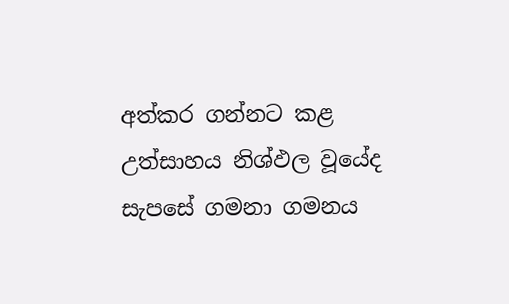අත්කර ගන්නට කළ උත්සාහය නිශ්ඵල වූයේද සැපසේ ගමනා ගමනය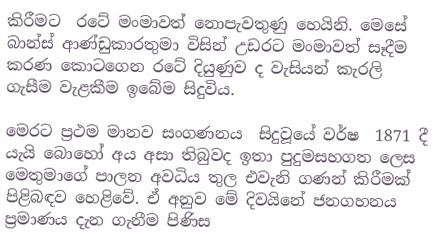කිරීමට  රටේ මංමාවත් නොපැවතුණු හෙයිනි. මෙසේ බාන්ස් ආණ්ඩුකාරතුමා විසින් උඩරට මංමාවත් සෑදීම කරණ කොටගෙන රටේ දියුණුව ද වැසියන් කැරලි ගැසීම වැළකීම ඉබේම සිදුවිය.

මෙරට ප්‍රථම මානව සංගණනය  සිදුවූයේ වර්ෂ  1871 දී යැයි බොහෝ අය අසා තිබුවද ඉතා පුදුමසහගත ලෙස මෙතුමාගේ පාලන අවධිය තුල එවැනි ගණන් කිරීමක් පිළිබඳව හෙළිවේ. ඒ අනුව මේ දිවයිනේ ජනගහනය ප්‍රමාණය දැන ගැනීම පිණිස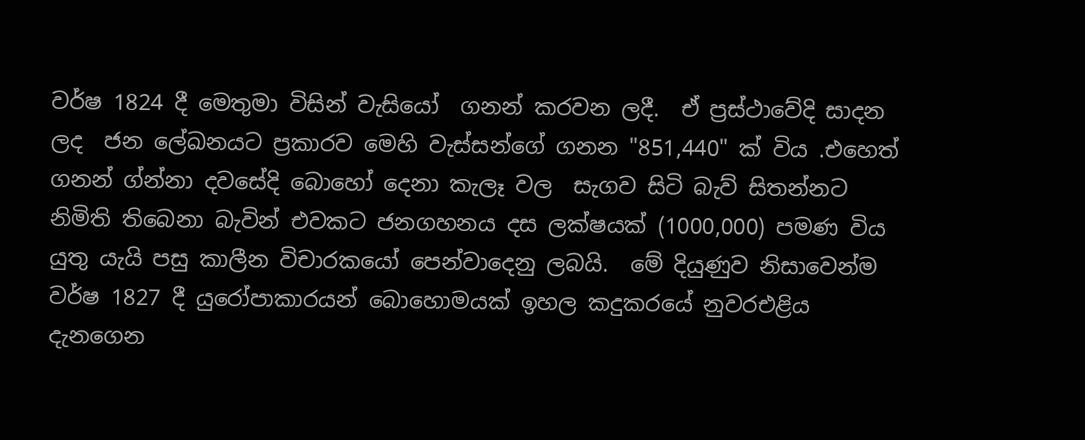වර්ෂ 1824 දී මෙතුමා විසින් වැසියෝ  ගනන් කරවන ලදී.  ඒ ප්‍රස්ථාවේදි සාදන ලද  ජන ලේඛනයට ප්‍රකාරව මෙහි වැස්සන්ගේ ගනන "851,440" ක් විය .එහෙත් ගනන් ග්න්නා දවසේදි බොහෝ දෙනා කැලෑ වල  සැගව සිටි බැව් සිතන්නට නිමිති තිබෙනා බැවින් එවකට ජනගහනය දස ලක්ෂයක් (1000,000) පමණ විය යුතු යැයි පසු කාලීන විචාරකයෝ පෙන්වාදෙනු ලබයි.  මේ දියුණුව නිසාවෙන්ම වර්ෂ 1827 දී යුරෝපාකාරයන් බොහොමයක් ඉහල කදුකරයේ නුවරඑළිය  දැනගෙන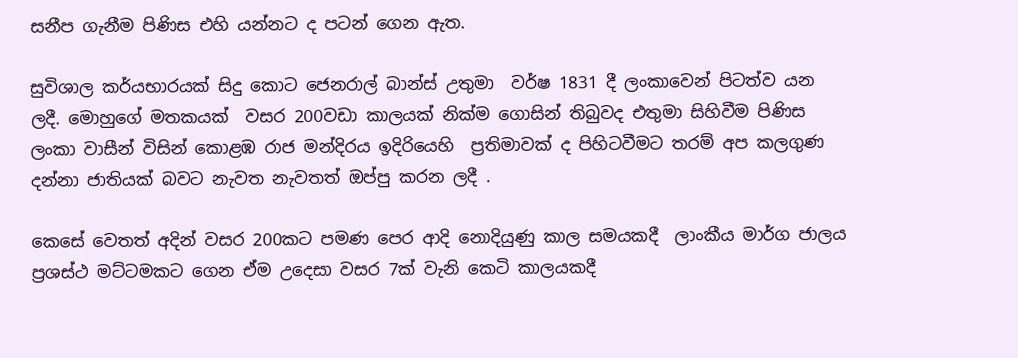සනීප ගැනීම පිණිස එහි යන්නට ද පටන් ගෙන ඇත.

සුවිශාල කර්යභාරයක් සිදු කොට ජෙනරාල් බාන්ස් උතුමා  වර්ෂ 1831 දී ලංකාවෙන් පිටත්ව යන ලදී. මොහුගේ මතකයක්  වසර 200වඩා කාලයක් නික්ම ගොසින් තිබුවද එතුමා සිහිවීම පිණිස ලංකා වාසීන් විසින් කොළඹ රාජ මන්දිරය ඉදිරියෙහි  ප්‍රතිමාවක් ද පිහිටවීමට තරම් අප කලගුණ දන්නා ජාතියක් බවට නැවත නැවතත් ඔප්පු කරන ලදී .

කෙසේ වෙතත් අදින් වසර 200කට පමණ පෙර ආදි නොදියුණු කාල සමයකදී  ලාංකීය මාර්ග ජාලය ප්‍රශස්ථ මට්ටමකට ගෙන ඒම උදෙසා වසර 7ක් වැනි කෙටි කාලයකදී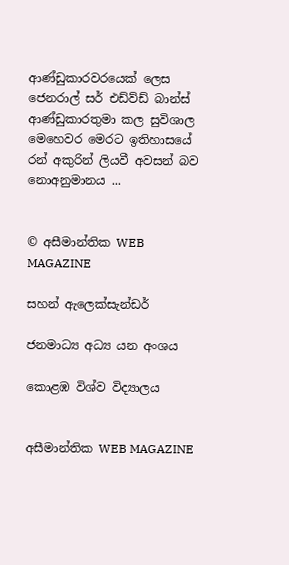ආණ්ඩුකාරවරයෙක් ලෙස ජෙනරාල් සර් එඩ්ව්ඩ් බාන්ස් ආණ්ඩුකාරතුමා කල සුවිශාල මෙහෙවර මෙරට ඉතිහාසයේ රන් අකුරින් ලියවී අවසන් බව නොඅනුමානය ...


© අසීමාන්තික WEB MAGAZINE

සහන් ඇලෙක්සැන්ඩර්

ජනමාධ්‍ය අධ්‍ය යන අංශය

කොළඹ විශ්ව විද්‍යාලය


අසීමාන්තික WEB MAGAZINE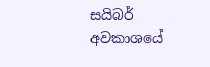සයිබර් අවකාශයේ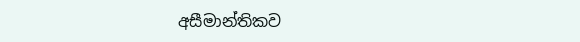අසීමාන්තිකව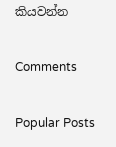කියවන්න

Comments

Popular Posts